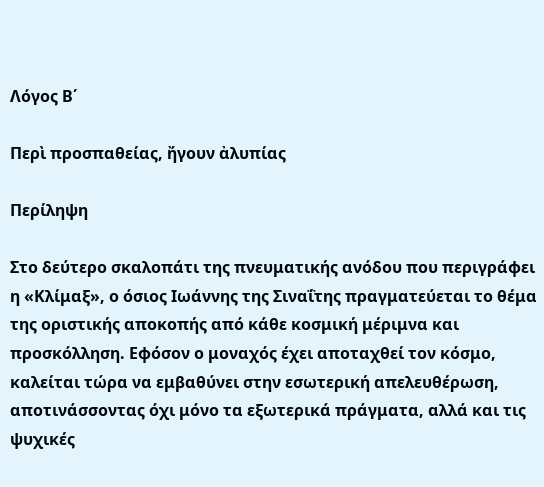Λόγος Β΄

Περὶ προσπαθείας, ἤγουν ἀλυπίας

Περίληψη

Στο δεύτερο σκαλοπάτι της πνευματικής ανόδου που περιγράφει η «Κλίμαξ», ο όσιος Ιωάννης της Σιναΐτης πραγματεύεται το θέμα της οριστικής αποκοπής από κάθε κοσμική μέριμνα και προσκόλληση. Εφόσον ο μοναχός έχει αποταχθεί τον κόσμο, καλείται τώρα να εμβαθύνει στην εσωτερική απελευθέρωση, αποτινάσσοντας όχι μόνο τα εξωτερικά πράγματα, αλλά και τις ψυχικές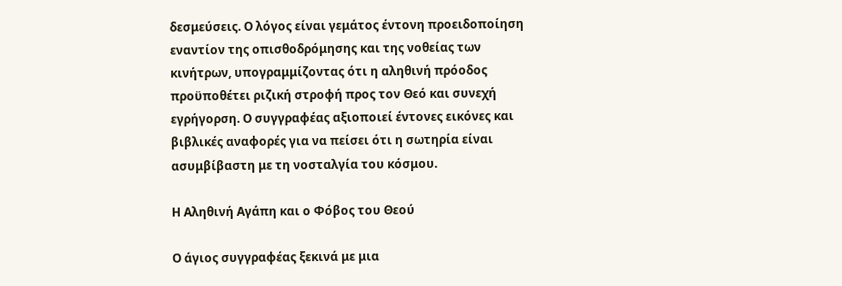δεσμεύσεις. Ο λόγος είναι γεμάτος έντονη προειδοποίηση εναντίον της οπισθοδρόμησης και της νοθείας των κινήτρων, υπογραμμίζοντας ότι η αληθινή πρόοδος προϋποθέτει ριζική στροφή προς τον Θεό και συνεχή εγρήγορση. Ο συγγραφέας αξιοποιεί έντονες εικόνες και βιβλικές αναφορές για να πείσει ότι η σωτηρία είναι ασυμβίβαστη με τη νοσταλγία του κόσμου.

Η Αληθινή Αγάπη και ο Φόβος του Θεού

Ο άγιος συγγραφέας ξεκινά με μια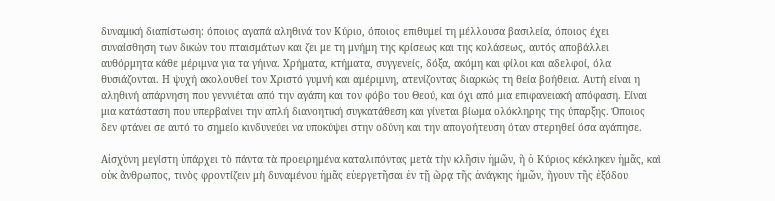δυναμική διαπίστωση: όποιος αγαπά αληθινά τον Κύριο, όποιος επιθυμεί τη μέλλουσα βασιλεία, όποιος έχει συναίσθηση των δικών του πταισμάτων και ζει με τη μνήμη της κρίσεως και της κολάσεως, αυτός αποβάλλει αυθόρμητα κάθε μέριμνα για τα γήινα. Χρήματα, κτήματα, συγγενείς, δόξα, ακόμη και φίλοι και αδελφοί, όλα θυσιάζονται. Η ψυχή ακολουθεί τον Χριστό γυμνή και αμέριμνη, ατενίζοντας διαρκώς τη θεία βοήθεια. Αυτή είναι η αληθινή απάρνηση που γεννιέται από την αγάπη και τον φόβο του Θεού, και όχι από μια επιφανειακή απόφαση. Είναι μια κατάσταση που υπερβαίνει την απλή διανοητική συγκατάθεση και γίνεται βίωμα ολόκληρης της ύπαρξης. Όποιος δεν φτάνει σε αυτό το σημείο κινδυνεύει να υποκύψει στην οδύνη και την απογοήτευση όταν στερηθεί όσα αγάπησε.

Αἰσχύνη μεγίστη ὑπάρχει τὸ πάντα τὰ προειρημένα καταλιπόντας μετὰ τὴν κλῆσιν ἡμῶν, ἣ ὁ Κύριος κέκληκεν ἡμᾶς, καὶ οὐκ ἄνθρωπος, τινὸς φροντίζειν μὴ δυναμένου ἡμᾶς εὐεργετῆσαι ἐν τῇ ὥρᾳ τῆς ἀνάγκης ἡμῶν, ἤγουν τῆς ἐξόδου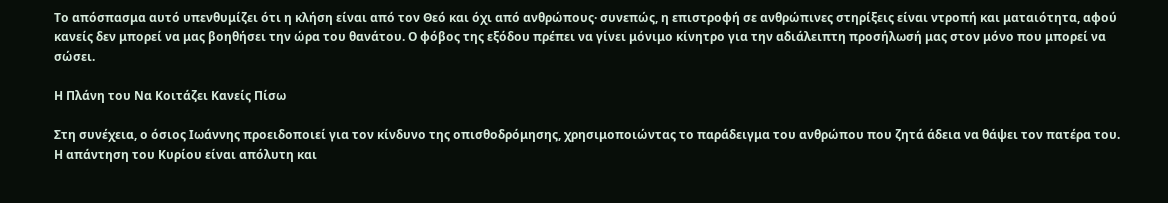Το απόσπασμα αυτό υπενθυμίζει ότι η κλήση είναι από τον Θεό και όχι από ανθρώπους· συνεπώς, η επιστροφή σε ανθρώπινες στηρίξεις είναι ντροπή και ματαιότητα, αφού κανείς δεν μπορεί να μας βοηθήσει την ώρα του θανάτου. Ο φόβος της εξόδου πρέπει να γίνει μόνιμο κίνητρο για την αδιάλειπτη προσήλωσή μας στον μόνο που μπορεί να σώσει.

Η Πλάνη του Να Κοιτάζει Κανείς Πίσω

Στη συνέχεια, ο όσιος Ιωάννης προειδοποιεί για τον κίνδυνο της οπισθοδρόμησης, χρησιμοποιώντας το παράδειγμα του ανθρώπου που ζητά άδεια να θάψει τον πατέρα του. Η απάντηση του Κυρίου είναι απόλυτη και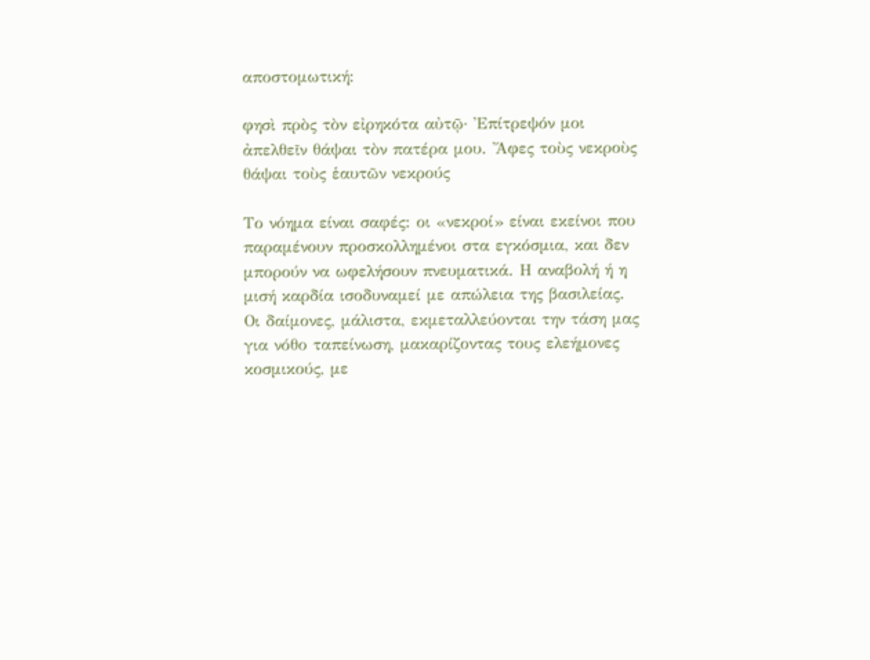αποστομωτική:

φησὶ πρὸς τὸν εἰρηκότα αὐτῷ· Ἐπίτρεψόν μοι ἀπελθεῖν θάψαι τὸν πατέρα μου. Ἄφες τοὺς νεκροὺς θάψαι τοὺς ἑαυτῶν νεκρούς

Το νόημα είναι σαφές: οι «νεκροί» είναι εκείνοι που παραμένουν προσκολλημένοι στα εγκόσμια, και δεν μπορούν να ωφελήσουν πνευματικά. Η αναβολή ή η μισή καρδία ισοδυναμεί με απώλεια της βασιλείας. Οι δαίμονες, μάλιστα, εκμεταλλεύονται την τάση μας για νόθο ταπείνωση, μακαρίζοντας τους ελεήμονες κοσμικούς, με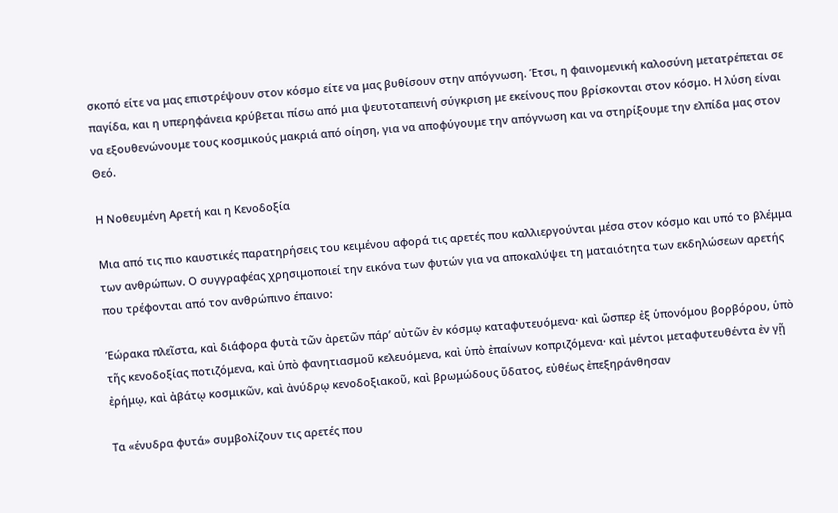σκοπό είτε να μας επιστρέψουν στον κόσμο είτε να μας βυθίσουν στην απόγνωση. Έτσι, η φαινομενική καλοσύνη μετατρέπεται σε παγίδα, και η υπερηφάνεια κρύβεται πίσω από μια ψευτοταπεινή σύγκριση με εκείνους που βρίσκονται στον κόσμο. Η λύση είναι να εξουθενώνουμε τους κοσμικούς μακριά από οίηση, για να αποφύγουμε την απόγνωση και να στηρίξουμε την ελπίδα μας στον Θεό.

Η Νοθευμένη Αρετή και η Κενοδοξία

Μια από τις πιο καυστικές παρατηρήσεις του κειμένου αφορά τις αρετές που καλλιεργούνται μέσα στον κόσμο και υπό το βλέμμα των ανθρώπων. Ο συγγραφέας χρησιμοποιεί την εικόνα των φυτών για να αποκαλύψει τη ματαιότητα των εκδηλώσεων αρετής που τρέφονται από τον ανθρώπινο έπαινο:

Ἑώρακα πλεῖστα, καὶ διάφορα φυτὰ τῶν ἀρετῶν πάρ’ αὐτῶν ἐν κόσμῳ καταφυτευόμενα· καὶ ὥσπερ ἐξ ὑπονόμου βορβόρου, ὑπὸ τῆς κενοδοξίας ποτιζόμενα, καὶ ὑπὸ φανητιασμοῦ κελευόμενα, καὶ ὑπὸ ἐπαίνων κοπριζόμενα· καὶ μέντοι μεταφυτευθέντα ἐν γῇ ἐρήμῳ, καὶ ἀβάτῳ κοσμικῶν, καὶ ἀνύδρῳ κενοδοξιακοῦ, καὶ βρωμώδους ὕδατος, εὐθέως ἐπεξηράνθησαν

Τα «ένυδρα φυτά» συμβολίζουν τις αρετές που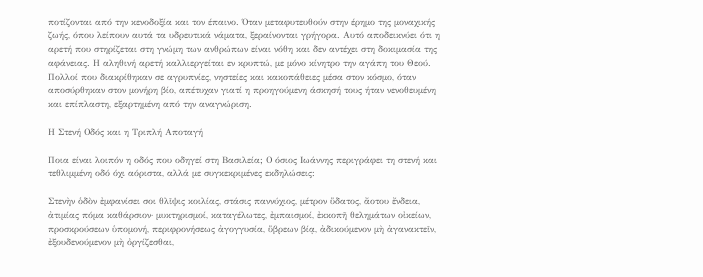ποτίζονται από την κενοδοξία και τον έπαινο. Όταν μεταφυτευθούν στην έρημο της μοναχικής ζωής, όπου λείπουν αυτά τα υδρευτικά νάματα, ξεραίνονται γρήγορα. Αυτό αποδεικνύει ότι η αρετή που στηρίζεται στη γνώμη των ανθρώπων είναι νόθη και δεν αντέχει στη δοκιμασία της αφάνειας. Η αληθινή αρετή καλλιεργείται εν κρυπτώ, με μόνο κίνητρο την αγάπη του Θεού. Πολλοί που διακρίθηκαν σε αγρυπνίες, νηστείες και κακοπάθειες μέσα στον κόσμο, όταν αποσύρθηκαν στον μονήρη βίο, απέτυχαν γιατί η προηγούμενη άσκησή τους ήταν νενοθευμένη και επίπλαστη, εξαρτημένη από την αναγνώριση.

Η Στενή Οδός και η Τριπλή Αποταγή

Ποια είναι λοιπόν η οδός που οδηγεί στη Βασιλεία; Ο όσιος Ιωάννης περιγράφει τη στενή και τεθλιμμένη οδό όχι αόριστα, αλλά με συγκεκριμένες εκδηλώσεις:

Στενὴν ὁδὸν ἐμφανίσει σοι θλῖψις κοιλίας, στάσις παννύχιος, μέτρον ὕδατος, ἄοτου ἔνδεια, ἀτιμίας πόμα καθάρσιον· μυκτηρισμοί, καταγέλωτες, ἐμπαισμοί, ἐκκοπῆ θελημάτων οἰκείων, προσκρούσεων ὑπομονή, περιφρονήσεως ἀγογγυσία, ὕβρεων βίᾳ, ἀδικούμενον μὴ ἀγανακτεῖν, ἐξουδενούμενον μὴ ὀργίζεσθαι,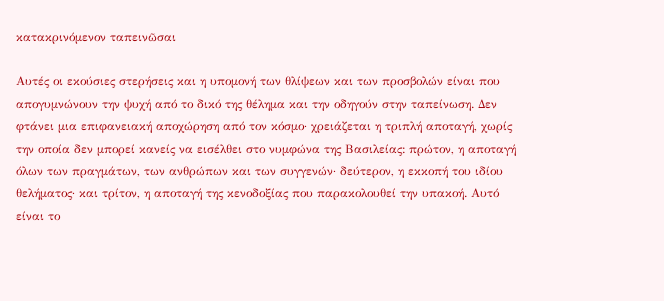κατακρινόμενον ταπεινῶσαι

Αυτές οι εκούσιες στερήσεις και η υπομονή των θλίψεων και των προσβολών είναι που απογυμνώνουν την ψυχή από το δικό της θέλημα και την οδηγούν στην ταπείνωση. Δεν φτάνει μια επιφανειακή αποχώρηση από τον κόσμο· χρειάζεται η τριπλή αποταγή, χωρίς την οποία δεν μπορεί κανείς να εισέλθει στο νυμφώνα της Βασιλείας: πρώτον, η αποταγή όλων των πραγμάτων, των ανθρώπων και των συγγενών· δεύτερον, η εκκοπή του ιδίου θελήματος· και τρίτον, η αποταγή της κενοδοξίας που παρακολουθεί την υπακοή. Αυτό είναι το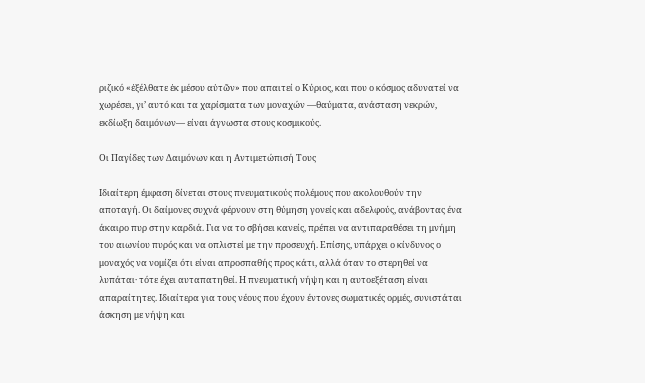ριζικό «ἐξέλθατε ἐκ μέσου αὐτῶν» που απαιτεί ο Κύριος, και που ο κόσμος αδυνατεί να χωρέσει, γι’ αυτό και τα χαρίσματα των μοναχών —θαύματα, ανάσταση νεκρών, εκδίωξη δαιμόνων— είναι άγνωστα στους κοσμικούς.

Οι Παγίδες των Δαιμόνων και η Αντιμετώπισή Τους

Ιδιαίτερη έμφαση δίνεται στους πνευματικούς πολέμους που ακολουθούν την αποταγή. Οι δαίμονες συχνά φέρνουν στη θύμηση γονείς και αδελφούς, ανάβοντας ένα άκαιρο πυρ στην καρδιά. Για να το σβήσει κανείς, πρέπει να αντιπαραθέσει τη μνήμη του αιωνίου πυρός και να οπλιστεί με την προσευχή. Επίσης, υπάρχει ο κίνδυνος ο μοναχός να νομίζει ότι είναι απροσπαθής προς κάτι, αλλά όταν το στερηθεί να λυπάται· τότε έχει αυταπατηθεί. Η πνευματική νήψη και η αυτοεξέταση είναι απαραίτητες. Ιδιαίτερα για τους νέους που έχουν έντονες σωματικές ορμές, συνιστάται άσκηση με νήψη και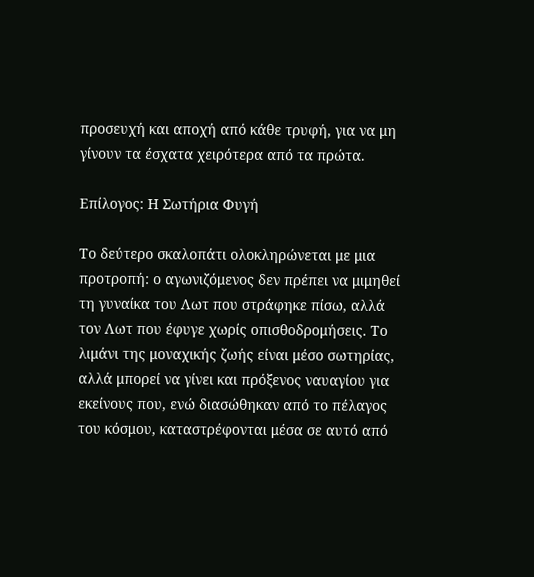προσευχή και αποχή από κάθε τρυφή, για να μη γίνουν τα έσχατα χειρότερα από τα πρώτα.

Επίλογος: Η Σωτήρια Φυγή

Το δεύτερο σκαλοπάτι ολοκληρώνεται με μια προτροπή: ο αγωνιζόμενος δεν πρέπει να μιμηθεί τη γυναίκα του Λωτ που στράφηκε πίσω, αλλά τον Λωτ που έφυγε χωρίς οπισθοδρομήσεις. Το λιμάνι της μοναχικής ζωής είναι μέσο σωτηρίας, αλλά μπορεί να γίνει και πρόξενος ναυαγίου για εκείνους που, ενώ διασώθηκαν από το πέλαγος του κόσμου, καταστρέφονται μέσα σε αυτό από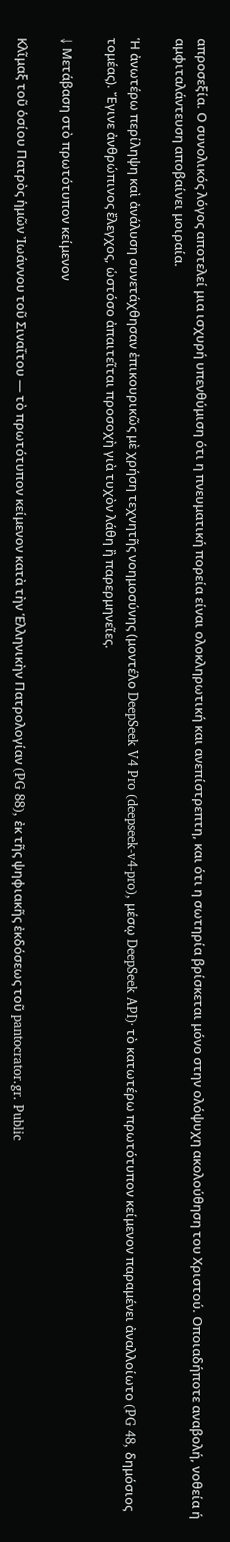απροσεξία. Ο συνολικός λόγος αποτελεί μια ισχυρή υπενθύμιση ότι η πνευματική πορεία είναι ολοκληρωτική και ανεπίστρεπτη, και ότι η σωτηρία βρίσκεται μόνο στην ολόψυχη ακολούθηση του Χριστού. Οποιαδήποτε αναβολή, νοθεία ή αμφιταλάντευση αποβαίνει μοιραία.

Ἡ ἀνωτέρω περίληψη καὶ ἀνάλυση συνετάχθησαν ἐπικουρικῶς μὲ χρήση τεχνητῆς νοημοσύνης (μοντέλο DeepSeek V4 Pro (deepseek-v4-pro), μέσῳ DeepSeek API)· τὸ κατωτέρω πρωτότυπον κείμενον παραμένει ἀναλλοίωτο (PG 48, δημόσιος τομέας). Ἔγινε ἀνθρώπινος ἔλεγχος, ὡστόσο ἀπαιτεῖται προσοχὴ γιὰ τυχὸν λάθη ἢ παρερμηνεῖες.

↓ Μετάβαση στὸ πρωτότυπον κείμενον

Κλῖμαξ τοῦ ὁσίου Πατρὸς ἡμῶν Ἰωάννου τοῦ Σιναΐτου — τὸ πρωτότυπον κείμενον κατὰ τὴν Ἑλληνικὴν Πατρολογίαν (PG 88), ἐκ τῆς ψηφιακῆς ἐκδόσεως τοῦ pantocrator.gr. Public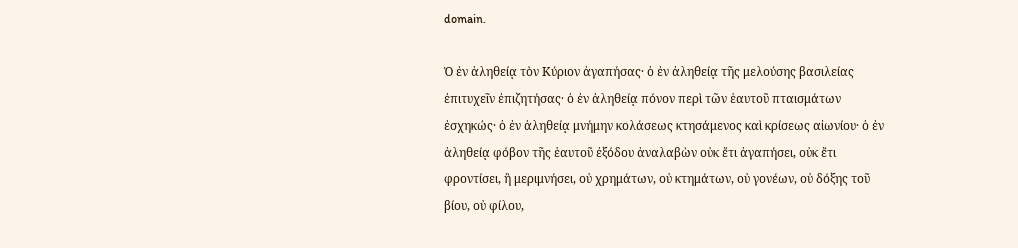domain.

Ὁ ἐν ἀληθείᾳ τὸν Κύριον ἀγαπήσας· ὁ ἐν ἀληθείᾳ τῆς μελούσης βασιλείας ἐπιτυχεῖν ἐπιζητήσας· ὁ ἐν ἀληθείᾳ πόνον περὶ τῶν ἑαυτοῦ πταισμάτων ἐσχηκώς· ὁ ἐν ἀληθείᾳ μνήμην κολάσεως κτησάμενος καὶ κρίσεως αἰωνίου· ὁ ἐν ἀληθείᾳ φόβον τῆς ἑαυτοῦ ἐξόδου ἀναλαβὼν οὐκ ἔτι ἀγαπήσει, οὐκ ἔτι φροντίσει, ἢ μεριμνήσει, οὐ χρημάτων, οὐ κτημάτων, οὐ γονέων, οὐ δόξης τοῦ βίου, οὐ φίλου,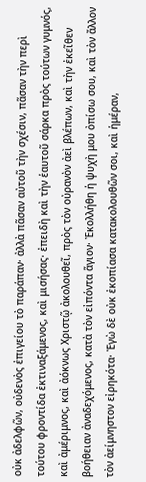οὐκ ἀδελφῶν, οὐδενὸς ἐπιγείου τὸ παράπαν· ἀλλὰ πᾶσαν αὐτοῦ τὴν σχέσιν, πᾶσαν τὴν περὶ τούτου φροντίδα ἐκτιναξάμενος, καὶ μισήσας· ἐπειδὴ καὶ τὴν ἑαυτοῦ σάρκα πρὸς τούτων γυμνός, καὶ ἀμέριμνος, καὶ ἀόκνως Χριστῷ ἀκολουθεῖ, πρὸς τὸν οὐρανὸν ἀεὶ βλέπων, καὶ τὴν ἐκεῖθεν βοήθειαν ἀναδεχόμενος, κατὰ τὸν εἰπόντα ἅγιον· Ἐκολλήθη ἡ ψυχὴ μου ὀπίσω σου, καὶ τὸν ἄλλον τὸν ἀείμνηστον εἰρηκότα· Ἐγὼ δὲ οὐκ ἐκοπίασα κατακολουθῶν σοι, καὶ ἡμέραν,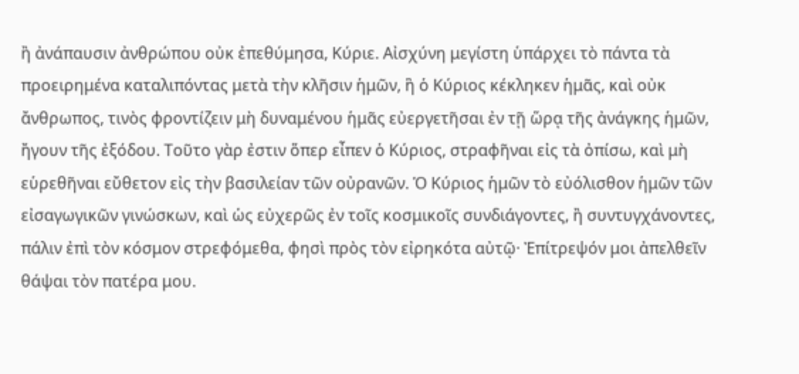ἢ ἀνάπαυσιν ἀνθρώπου οὐκ ἐπεθύμησα, Κύριε. Αἰσχύνη μεγίστη ὑπάρχει τὸ πάντα τὰ προειρημένα καταλιπόντας μετὰ τὴν κλῆσιν ἡμῶν, ἣ ὁ Κύριος κέκληκεν ἡμᾶς, καὶ οὐκ ἄνθρωπος, τινὸς φροντίζειν μὴ δυναμένου ἡμᾶς εὐεργετῆσαι ἐν τῇ ὥρᾳ τῆς ἀνάγκης ἡμῶν, ἤγουν τῆς ἐξόδου. Τοῦτο γὰρ ἐστιν ὅπερ εἶπεν ὁ Κύριος, στραφῆναι εἰς τὰ ὀπίσω, καὶ μὴ εὑρεθῆναι εὔθετον εἰς τὴν βασιλείαν τῶν οὐρανῶν. Ὁ Κύριος ἡμῶν τὸ εὐόλισθον ἡμῶν τῶν εἰσαγωγικῶν γινώσκων, καὶ ὡς εὐχερῶς ἐν τοῖς κοσμικοῖς συνδιάγοντες, ἢ συντυγχάνοντες, πάλιν ἐπὶ τὸν κόσμον στρεφόμεθα, φησὶ πρὸς τὸν εἰρηκότα αὐτῷ· Ἐπίτρεψόν μοι ἀπελθεῖν θάψαι τὸν πατέρα μου.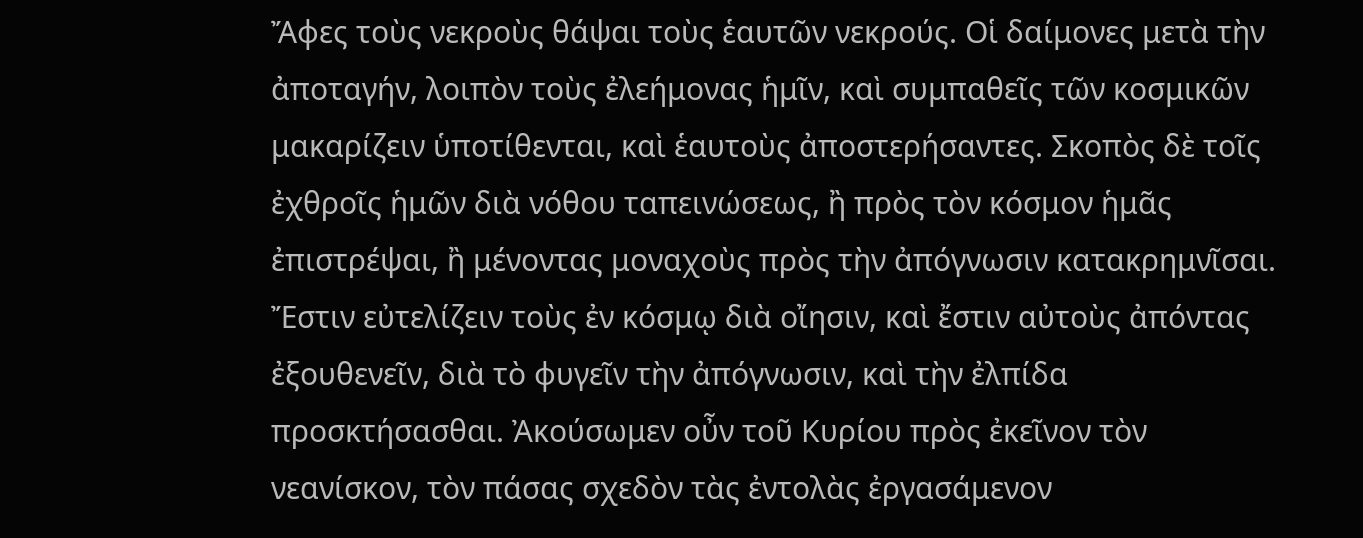Ἄφες τοὺς νεκροὺς θάψαι τοὺς ἑαυτῶν νεκρούς. Οἱ δαίμονες μετὰ τὴν ἀποταγήν, λοιπὸν τοὺς ἐλεήμονας ἡμῖν, καὶ συμπαθεῖς τῶν κοσμικῶν μακαρίζειν ὑποτίθενται, καὶ ἑαυτοὺς ἀποστερήσαντες. Σκοπὸς δὲ τοῖς ἐχθροῖς ἡμῶν διὰ νόθου ταπεινώσεως, ἢ πρὸς τὸν κόσμον ἡμᾶς ἐπιστρέψαι, ἢ μένοντας μοναχοὺς πρὸς τὴν ἀπόγνωσιν κατακρημνῖσαι. Ἔστιν εὐτελίζειν τοὺς ἐν κόσμῳ διὰ οἴησιν, καὶ ἔστιν αὐτοὺς ἀπόντας ἐξουθενεῖν, διὰ τὸ φυγεῖν τὴν ἀπόγνωσιν, καὶ τὴν ἐλπίδα προσκτήσασθαι. Ἀκούσωμεν οὖν τοῦ Κυρίου πρὸς ἐκεῖνον τὸν νεανίσκον, τὸν πάσας σχεδὸν τὰς ἐντολὰς ἐργασάμενον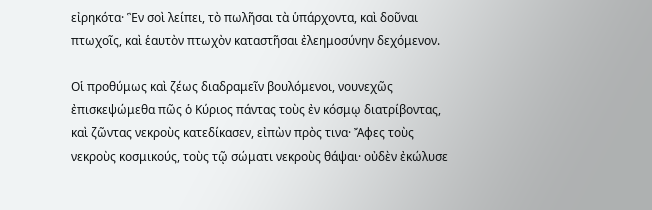εἰρηκότα· Ἓν σοὶ λείπει, τὸ πωλῆσαι τὰ ὑπάρχοντα, καὶ δοῦναι πτωχοῖς, καὶ ἑαυτὸν πτωχὸν καταστῆσαι ἐλεημοσύνην δεχόμενον.

Οἱ προθύμως καὶ ζέως διαδραμεῖν βουλόμενοι, νουνεχῶς ἐπισκεψώμεθα πῶς ὁ Κύριος πάντας τοὺς ἐν κόσμῳ διατρίβοντας, καὶ ζῶντας νεκροὺς κατεδίκασεν, εἰπὼν πρὸς τινα· Ἄφες τοὺς νεκροὺς κοσμικούς, τοὺς τῷ σώματι νεκροὺς θάψαι· οὐδὲν ἐκώλυσε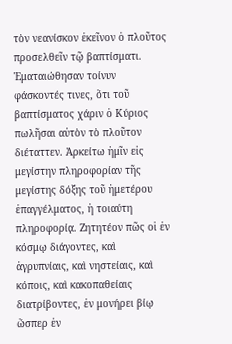τὸν νεανίσκον ἐκεῖνον ὁ πλοῦτος προσελθεῖν τῷ βαπτίσματι. Ἐματαιώθησαν τοίνυν φάσκοντές τινες, ὅτι τοῦ βαπτίσματος χάριν ὁ Κύριος πωλῆσαι αὐτὸν τὸ πλοῦτον διέταττεν. Ἀρκείτω ἡμῖν εἰς μεγίστην πληροφορίαν τῆς μεγίστης δόξης τοῦ ἡμετέρου ἐπαγγέλματος, ἡ τοιαύτη πληροφορίᾳ. Ζητητέον πῶς οἱ ἐν κόσμῳ διάγοντες, καὶ ἀγρυπνίαις, καὶ νηστείαις, καὶ κόποις, καὶ κακοπαθείαις διατρίβοντες, ἐν μονήρει βίῳ ὥσπερ ἐν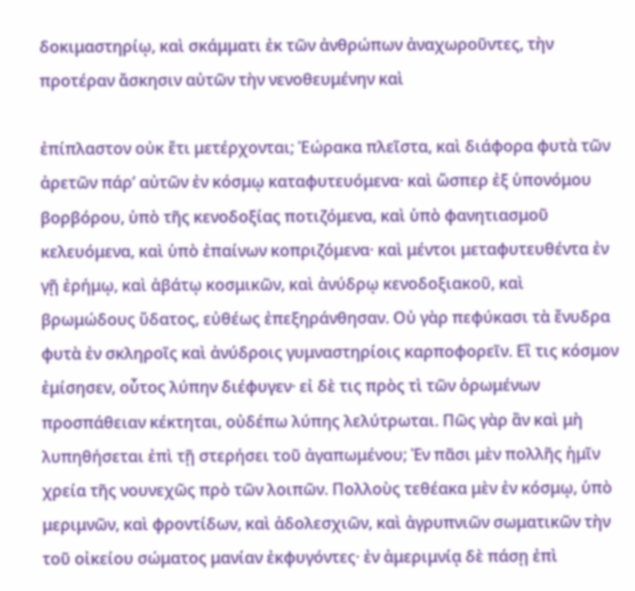δοκιμαστηρίῳ, καὶ σκάμματι ἐκ τῶν ἀνθρώπων ἀναχωροῦντες, τὴν προτέραν ἄσκησιν αὐτῶν τὴν νενοθευμένην καὶ

ἐπίπλαστον οὐκ ἔτι μετέρχονται; Ἑώρακα πλεῖστα, καὶ διάφορα φυτὰ τῶν ἀρετῶν πάρ’ αὐτῶν ἐν κόσμῳ καταφυτευόμενα· καὶ ὥσπερ ἐξ ὑπονόμου βορβόρου, ὑπὸ τῆς κενοδοξίας ποτιζόμενα, καὶ ὑπὸ φανητιασμοῦ κελευόμενα, καὶ ὑπὸ ἐπαίνων κοπριζόμενα· καὶ μέντοι μεταφυτευθέντα ἐν γῇ ἐρήμῳ, καὶ ἀβάτῳ κοσμικῶν, καὶ ἀνύδρῳ κενοδοξιακοῦ, καὶ βρωμώδους ὕδατος, εὐθέως ἐπεξηράνθησαν. Οὐ γὰρ πεφύκασι τὰ ἔνυδρα φυτὰ ἐν σκληροῖς καὶ ἀνύδροις γυμναστηρίοις καρποφορεῖν. Εἲ τις κόσμον ἐμίσησεν, οὗτος λύπην διέφυγεν· εἰ δὲ τις πρὸς τὶ τῶν ὁρωμένων προσπάθειαν κέκτηται, οὐδέπω λύπης λελύτρωται. Πῶς γὰρ ἂν καὶ μὴ λυπηθήσεται ἐπὶ τῇ στερήσει τοῦ ἀγαπωμένου; Ἐν πᾶσι μὲν πολλῆς ἡμῖν χρεία τῆς νουνεχῶς πρὸ τῶν λοιπῶν. Πολλοὺς τεθέακα μὲν ἐν κόσμῳ, ὑπὸ μεριμνῶν, καὶ φροντίδων, καὶ ἀδολεσχιῶν, καὶ ἀγρυπνιῶν σωματικῶν τὴν τοῦ οἰκείου σώματος μανίαν ἐκφυγόντες· ἐν ἀμεριμνίᾳ δὲ πάσῃ ἐπὶ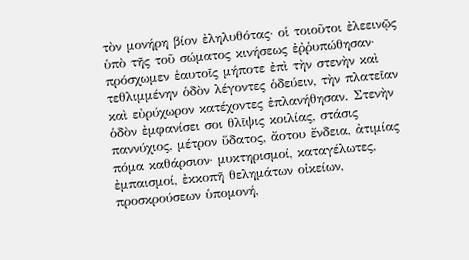τὸν μονήρη βίον ἐληλυθότας· οἱ τοιοῦτοι ἐλεεινῷς ὑπὸ τῆς τοῦ σώματος κινήσεως ἐῤῥυπώθησαν· πρόσχωμεν ἑαυτοῖς μήποτε ἐπὶ τὴν στενὴν καὶ τεθλιμμένην ὁδὸν λέγοντες ὁδεύειν, τὴν πλατεῖαν καὶ εὐρύχωρον κατέχοντες ἐπλανήθησαν. Στενὴν ὁδὸν ἐμφανίσει σοι θλῖψις κοιλίας, στάσις παννύχιος, μέτρον ὕδατος, ἄοτου ἔνδεια, ἀτιμίας πόμα καθάρσιον· μυκτηρισμοί, καταγέλωτες, ἐμπαισμοί, ἐκκοπῆ θελημάτων οἰκείων, προσκρούσεων ὑπομονή,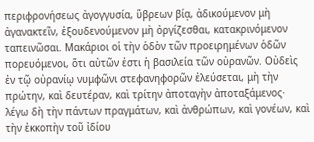περιφρονήσεως ἀγογγυσία, ὕβρεων βίᾳ, ἀδικούμενον μὴ ἀγανακτεῖν, ἐξουδενούμενον μὴ ὀργίζεσθαι, κατακρινόμενον ταπεινῶσαι. Μακάριοι οἱ τὴν ὁδὸν τῶν προειρημένων ὁδῶν πορευόμενοι, ὅτι αὐτῶν ἐστι ἡ βασιλεία τῶν οὐρανῶν. Οὐδεὶς ἐν τῷ οὐρανίῳ νυμφῶνι στεφανηφορῶν ἐλεύσεται, μὴ τὴν πρώτην, καὶ δευτέραν, καὶ τρίτην ἀποταγὴν ἀποταξάμενος· λέγω δὴ τὴν πάντων πραγμάτων, καὶ ἀνθρώπων, καὶ γονέων, καὶ τὴν ἐκκοπὴν τοῦ ἰδίου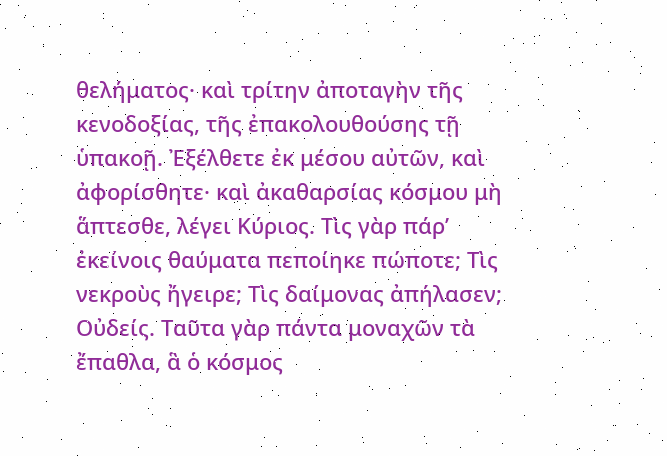θελήματος· καὶ τρίτην ἀποταγὴν τῆς κενοδοξίας, τῆς ἐπακολουθούσης τῇ ὑπακοῇ. Ἐξέλθετε ἐκ μέσου αὐτῶν, καὶ ἀφορίσθητε· καὶ ἀκαθαρσίας κόσμου μὴ ἅπτεσθε, λέγει Κύριος. Τὶς γὰρ πάρ’ ἐκείνοις θαύματα πεποίηκε πώποτε; Τὶς νεκροὺς ἤγειρε; Τὶς δαίμονας ἀπήλασεν; Οὐδείς. Ταῦτα γὰρ πάντα μοναχῶν τὰ ἔπαθλα, ἃ ὁ κόσμος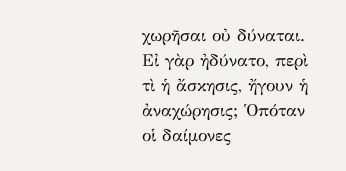χωρῆσαι οὐ δύναται. Εἰ γὰρ ἠδύνατο, περὶ τὶ ἡ ἄσκησις, ἤγουν ἡ ἀναχώρησις; Ὁπόταν οἱ δαίμονες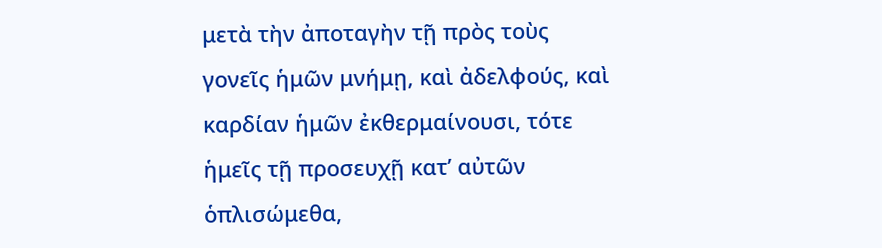μετὰ τὴν ἀποταγὴν τῇ πρὸς τοὺς γονεῖς ἡμῶν μνήμῃ, καὶ ἀδελφούς, καὶ καρδίαν ἡμῶν ἐκθερμαίνουσι, τότε ἡμεῖς τῇ προσευχῇ κατ’ αὐτῶν ὁπλισώμεθα,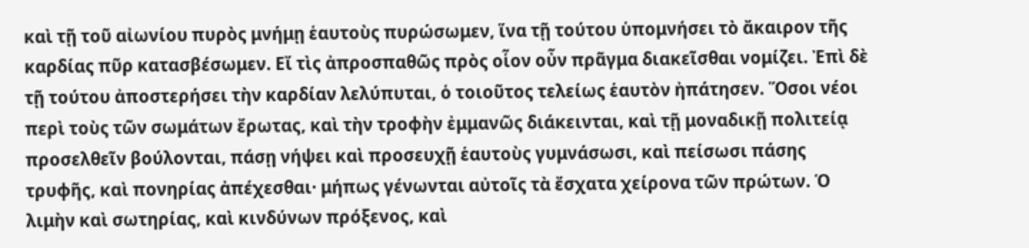καὶ τῇ τοῦ αἰωνίου πυρὸς μνήμῃ ἑαυτοὺς πυρώσωμεν, ἵνα τῇ τούτου ὑπομνήσει τὸ ἄκαιρον τῆς καρδίας πῦρ κατασβέσωμεν. Εἴ τὶς ἀπροσπαθῶς πρὸς οἷον οὖν πρᾶγμα διακεῖσθαι νομίζει. Ἐπὶ δὲ τῇ τούτου ἀποστερήσει τὴν καρδίαν λελύπυται, ὁ τοιοῦτος τελείως ἑαυτὸν ἠπάτησεν. Ὅσοι νέοι περὶ τοὺς τῶν σωμάτων ἔρωτας, καὶ τὴν τροφὴν ἐμμανῶς διάκεινται, καὶ τῇ μοναδικῇ πολιτείᾳ προσελθεῖν βούλονται, πάσῃ νήψει καὶ προσευχῇ ἑαυτοὺς γυμνάσωσι, καὶ πείσωσι πάσης τρυφῆς, καὶ πονηρίας ἀπέχεσθαι· μήπως γένωνται αὐτοῖς τὰ ἔσχατα χείρονα τῶν πρώτων. Ὁ λιμὴν καὶ σωτηρίας, καὶ κινδύνων πρόξενος, καὶ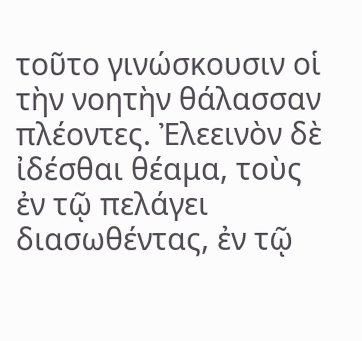τοῦτο γινώσκουσιν οἱ τὴν νοητὴν θάλασσαν πλέοντες. Ἐλεεινὸν δὲ ἰδέσθαι θέαμα, τοὺς ἐν τῷ πελάγει διασωθέντας, ἐν τῷ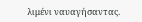λιμένι ναυαγήσαντας.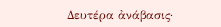Δευτέρα ἀνάβασις·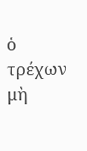ὁ τρέχων μὴ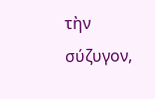τὴν σύζυγον,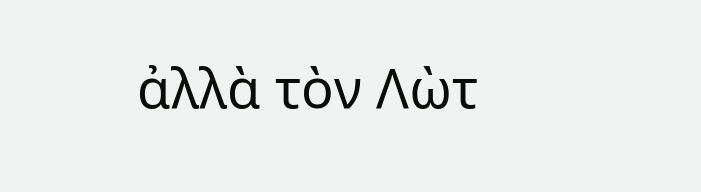ἀλλὰ τὸν Λὼτ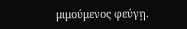μιμούμενος φεύγῃ.